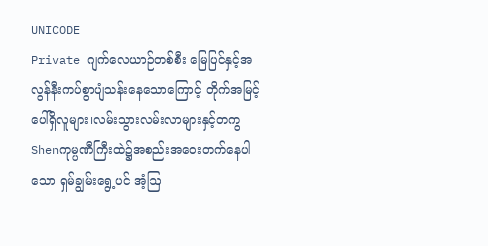UNICODE
Private ဂျက်လေယာဉ်တစ်စီး မြေပြင်နှင့်အလွန်နီးကပ်စွာပျံသန်းနေသောကြောင့် တိုက်အမြင့်ပေါ်ရှိလူများ၊လမ်းသွားလမ်းလာများနှင့်တကွ Shenကုမ္ပဏီကြီးထဲ၌အစည်းအဝေးတက်နေပါသော ရှမ်ချွမ်းရွေ့ပင် အံ့ဩ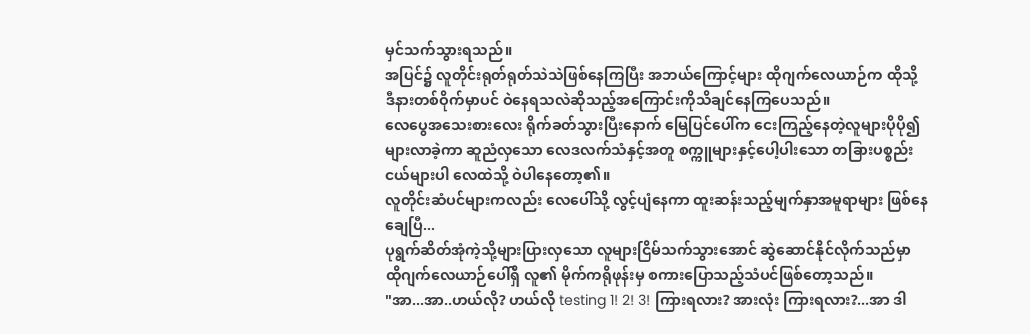မှင်သက်သွားရသည်။
အပြင်၌ လူတိုင်းရုတ်ရုတ်သဲသဲဖြစ်နေကြပြီး အဘယ်ကြောင့်များ ထိုဂျက်လေယာဉ်က ထိုသို့ ဒီနားတစ်ဝိုက်မှာပင် ဝဲနေရသလဲဆိုသည့်အကြောင်းကိုသိချင်နေကြပေသည်။
လေပွေအသေးစားလေး ရိုက်ခတ်သွားပြီးနောက် မြေပြင်ပေါ်က ငေးကြည့်နေတဲ့လူများပိုပို၍များလာခဲ့ကာ ဆူညံလှသော လေဒလက်သံနှင့်အတူ စက္ကူများနှင့်ပေါ့ပါးသော တခြားပစ္စည်းငယ်များပါ လေထဲသို့ ဝဲပါနေတော့၏။
လူတိုင်းဆံပင်များကလည်း လေပေါ်သို့ လွင့်ပျံနေကာ ထူးဆန်းသည့်မျက်နှာအမူရာများ ဖြစ်နေချေပြီ...
ပုရွက်ဆိတ်အုံကဲ့သို့များပြားလှသော လူများငြိမ်သက်သွားအောင် ဆွဲဆောင်နိုင်လိုက်သည်မှာ ထိုဂျက်လေယာဉ်ပေါ်ရှိ လူ၏ မိုက်ကရိုဖုန်းမှ စကားပြောသည့်သံပင်ဖြစ်တော့သည်။
"အာ...အာ..ဟယ်လို? ဟယ်လို testing 1! 2! 3! ကြားရလား? အားလုံး ကြားရလား?...အာ ဒါ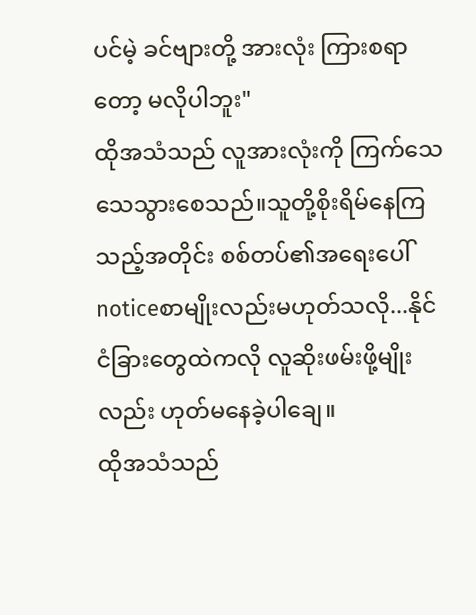ပင်မဲ့ ခင်ဗျားတို့ အားလုံး ကြားစရာတော့ မလိုပါဘူး"
ထိုအသံသည် လူအားလုံးကို ကြက်သေသေသွားစေသည်။သူတို့စိုးရိမ်နေကြသည့်အတိုင်း စစ်တပ်၏အရေးပေါ် noticeစာမျိုးလည်းမဟုတ်သလို...နိုင်ငံခြားတွေထဲကလို လူဆိုးဖမ်းဖို့မျိုးလည်း ဟုတ်မနေခဲ့ပါချေ။
ထိုအသံသည်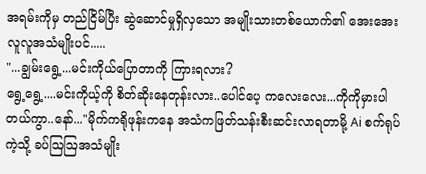အရမ်းကိုမှ တည်ငြိမ်ပြီး ဆွဲဆောင်မှုရှိလှသော အမျိုးသားတစ်ယောက်၏ အေးအေးလူလူအသံမျိုးပင်.....
"...ချွမ်းရွေ့...မင်းကိုယ်ပြောတာကို ကြားရလား?
ရွေ့ရွေ့....မင်းကိုယ့်ကို စိတ်ဆိုးနေတုန်းလား..ပေါင်ပေ့ ကလေးလေး...ကိုကိုမှားပါတယ်ကွာ..နော်..."မိုက်ကရိုဖုန်းကနေ အသံကဖြတ်သန်းစီးဆင်းလာရတာမို့ Ai စက်ရုပ်ကဲ့သို့ ခပ်ဩဩအသံမျိုး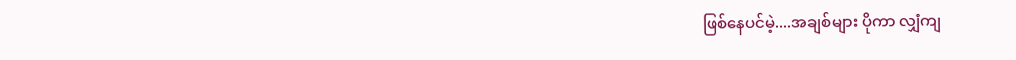ဖြစ်နေပင်မဲ့....အချစ်များ ပိုကာ လျှံကျ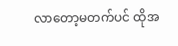လာတော့မတက်ပင် ထိုအ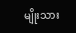မျိုးသား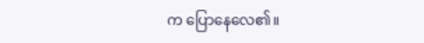က ပြောနေလေ၏။